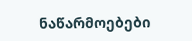ნაწარმოებები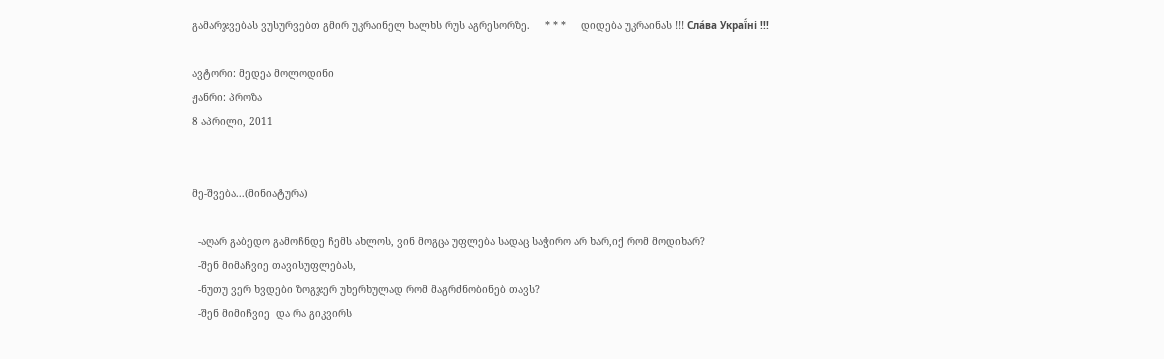გამარჯვებას ვუსურვებთ გმირ უკრაინელ ხალხს რუს აგრესორზე.     * * *     დიდება უკრაინას !!! Сла́ва Украї́ні !!!

ავტორი: მედეა მოლოდინი
ჟანრი: პროზა
8 აპრილი, 2011


მე-შვება...(მინიატურა)

  -აღარ გაბედო გამოჩნდე ჩემს ახლოს, ვინ მოგცა უფლება სადაც საჭირო არ ხარ,იქ რომ მოდიხარ?
  -შენ მიმაჩვიე თავისუფლებას,
  -ნუთუ ვერ ხვდები ზოგჯერ უხერხულად რომ მაგრძნობინებ თავს?
  -შენ მიმიჩვიე  და რა გიკვირს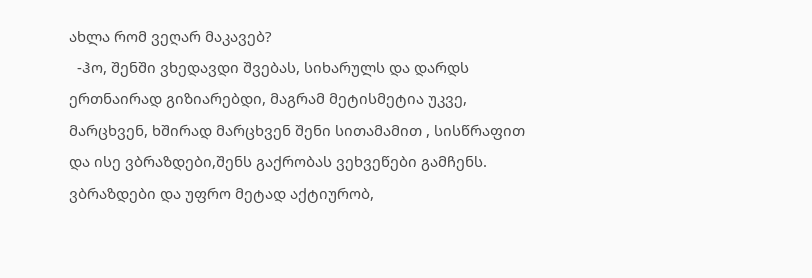ახლა რომ ვეღარ მაკავებ?
  -ჰო, შენში ვხედავდი შვებას, სიხარულს და დარდს ერთნაირად გიზიარებდი, მაგრამ მეტისმეტია უკვე, მარცხვენ, ხშირად მარცხვენ შენი სითამამით , სისწრაფით და ისე ვბრაზდები,შენს გაქრობას ვეხვეწები გამჩენს.
ვბრაზდები და უფრო მეტად აქტიურობ,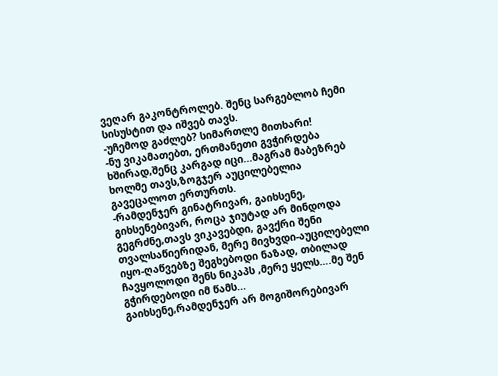ვეღარ გაკონტროლებ. შენც სარგებლობ ჩემი სისუსტით და იშვებ თავს.
-უჩემოდ გაძლებ? სიმართლე მითხარი!
-ნუ ვიკამათებთ, ერთმანეთი გვჭირდება  ხშირად,შენც კარგად იცი...მაგრამ მაბეზრებ ხოლმე თავს,ზოგჯერ აუცილებელია გავეცალოთ ერთურთს.
-რამდენჯერ გინატრივარ, გაიხსენე, გიხსენებივარ, როცა ჯიუტად არ მინდოდა გეგრძნე,თავს ვიკავებდი, გავქრი შენი თვალსაწიერიდან, მერე მივხვდი-აუცილებელი იყო-ღაწვებზე შეგხებოდი ნაზად, თბილად ჩავყოლოდი შენს ნიკაპს ,მერე ყელს….მე შენ გჭირდებოდი იმ წამს...
გაიხსენე,რამდენჯერ არ მოგიშორებივარ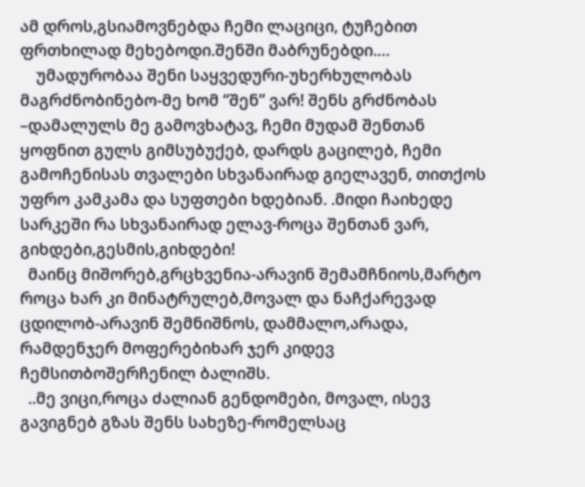ამ დროს,გსიამოვნებდა ჩემი ლაციცი, ტუჩებით ფრთხილად მეხებოდი.შენში მაბრუნებდი.…
    უმადურობაა შენი საყვედური-უხერხულობას მაგრძნობინებო-მე ხომ “შენ” ვარ! შენს გრძნობას –დამალულს მე გამოვხატავ, ჩემი მუდამ შენთან ყოფნით გულს გიმსუბუქებ, დარდს გაცილებ, ჩემი გამოჩენისას თვალები სხვანაირად გიელავენ, თითქოს უფრო კამკამა და სუფთები ხდებიან. .მიდი ჩაიხედე სარკეში რა სხვანაირად ელავ-როცა შენთან ვარ, გიხდები,გესმის,გიხდები!
  მაინც მიშორებ,გრცხვენია-არავინ შემამჩნიოს,მარტო როცა ხარ კი მინატრულებ,მოვალ და ნაჩქარევად ცდილობ-არავინ შემნიშნოს, დამმალო,არადა, რამდენჯერ მოფერებიხარ ჯერ კიდევ ჩემსითბოშერჩენილ ბალიშს.
  ..მე ვიცი,როცა ძალიან გენდომები, მოვალ, ისევ გავიგნებ გზას შენს სახეზე-რომელსაც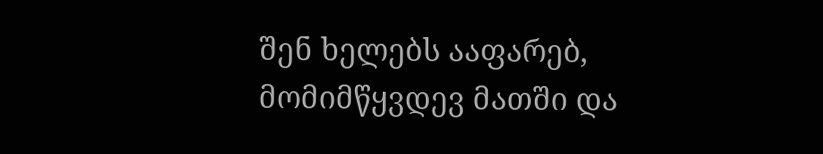შენ ხელებს ააფარებ, მომიმწყვდევ მათში და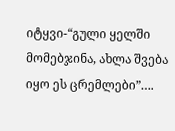იტყვი-“გული ყელში მომებჯინა, ახლა შვება იყო ეს ცრემლები”….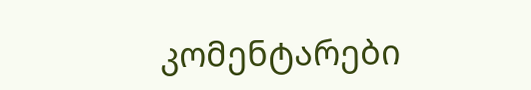კომენტარები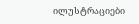ილუსტრაციები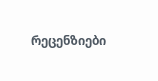რეცენზიები